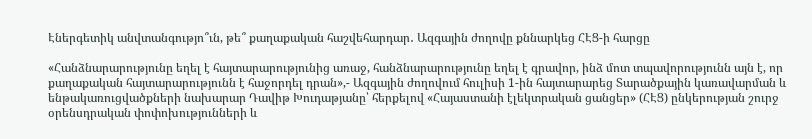Էներգետիկ անվտանգությո՞ւն, թե՞ քաղաքական հաշվեհարդար․ Ազգային ժողովը քննարկեց ՀԷՑ-ի հարցը

«Հանձնարարությունը եղել է հայտարարությունից առաջ, հանձնարարությունը եղել է գրավոր, ինձ մոտ տպավորությունն այն է, որ քաղաքական հայտարարությունն է հաջորդել դրան»,- Ազգային ժողովում հուլիսի 1-ին հայտարարեց Տարածքային կառավարման և ենթակառուցվածքների նախարար Դավիթ Խուդաթյանը՝ հերքելով «Հայաստանի էլեկտրական ցանցեր» (ՀԷՑ) ընկերության շուրջ օրենսդրական փոփոխությունների և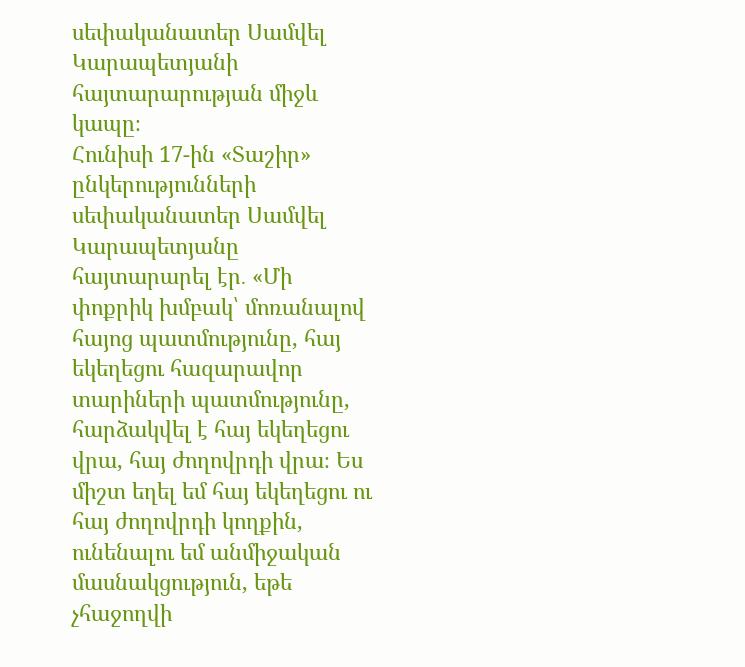սեփականատեր Սամվել Կարապետյանի հայտարարության միջև կապը։
Հունիսի 17-ին «Տաշիր» ընկերությունների սեփականատեր Սամվել Կարապետյանը հայտարարել էր․ «Մի փոքրիկ խմբակ՝ մոռանալով հայոց պատմությունը, հայ եկեղեցու հազարավոր տարիների պատմությունը, հարձակվել է հայ եկեղեցու վրա, հայ ժողովրդի վրա։ Ես միշտ եղել եմ հայ եկեղեցու ու հայ ժողովրդի կողքին, ունենալու եմ անմիջական մասնակցություն, եթե չհաջողվի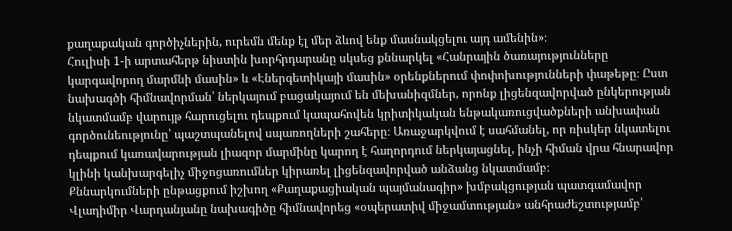քաղաքական գործիչներին, ուրեմն մենք էլ մեր ձևով ենք մասնակցելու այդ ամենին»։
Հուլիսի 1-ի արտահերթ նիստին խորհրդարանը սկսեց քննարկել «Հանրային ծառայությունները կարգավորող մարմնի մասին» և «Էներգետիկայի մասին» օրենքներում փոփոխությունների փաթեթը։ Ըստ նախագծի հիմնավորման՝ ներկայում բացակայում են մեխանիզմներ, որոնք լիցենզավորված ընկերության նկատմամբ վարույթ հարուցելու դեպքում կապահովեն կրիտիկական ենթակառուցվածքների անխափան գործունեությունը՝ պաշտպանելով սպառողների շահերը։ Առաջարկվում է սահմանել, որ ռիսկեր նկատելու դեպքում կառավարության լիազոր մարմինը կարող է հաղորդում ներկայացնել, ինչի հիման վրա հնարավոր կլինի կանխարգելիչ միջոցառումներ կիրառել լիցենզավորված անձանց նկատմամբ։
Քննարկումների ընթացքում իշխող «Քաղաքացիական պայմանագիր» խմբակցության պատգամավոր Վլադիմիր Վարդանյանը նախագիծը հիմնավորեց «օպերատիվ միջամտության» անհրաժեշտությամբ՝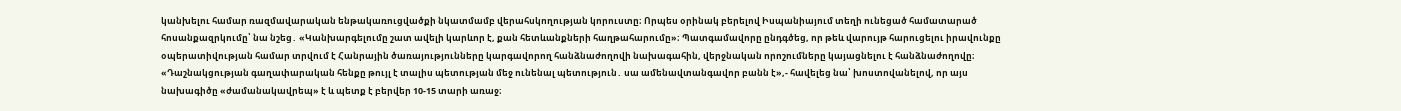կանխելու համար ռազմավարական ենթակառուցվածքի նկատմամբ վերահսկողության կորուստը։ Որպես օրինակ բերելով Իսպանիայում տեղի ունեցած համատարած հոսանքազրկումը՝ նա նշեց․ «Կանխարգելումը շատ ավելի կարևոր է, քան հետևանքների հաղթահարումը»։ Պատգամավորը ընդգծեց, որ թեև վարույթ հարուցելու իրավունքը օպերատիվության համար տրվում է Հանրային ծառայությունները կարգավորող հանձնաժողովի նախագահին, վերջնական որոշումները կայացնելու է հանձնաժողովը։ «Դաշնակցության գաղափարական հենքը թույլ է տալիս պետության մեջ ունենալ պետություն․ սա ամենավտանգավոր բանն է»,- հավելեց նա՝ խոստովանելով, որ այս նախագիծը «ժամանակավրեպ» է և պետք է բերվեր 10-15 տարի առաջ։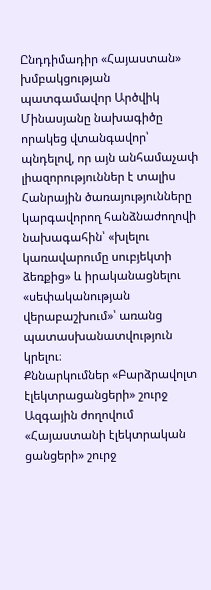Ընդդիմադիր «Հայաստան» խմբակցության պատգամավոր Արծվիկ Մինասյանը նախագիծը որակեց վտանգավոր՝ պնդելով, որ այն անհամաչափ լիազորություններ է տալիս Հանրային ծառայությունները կարգավորող հանձնաժողովի նախագահին՝ «խլելու կառավարումը սուբյեկտի ձեռքից» և իրականացնելու «սեփականության վերաբաշխում»՝ առանց պատասխանատվություն կրելու։
Քննարկումներ «Բարձրավոլտ էլեկտրացանցերի» շուրջ
Ազգային ժողովում «Հայաստանի էլեկտրական ցանցերի» շուրջ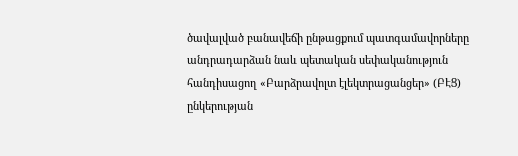ծավալված բանավեճի ընթացքում պատգամավորները անդրադարձան նաև պետական սեփականություն հանդիսացող «Բարձրավոլտ էլեկտրացանցեր» (ԲԷՑ) ընկերության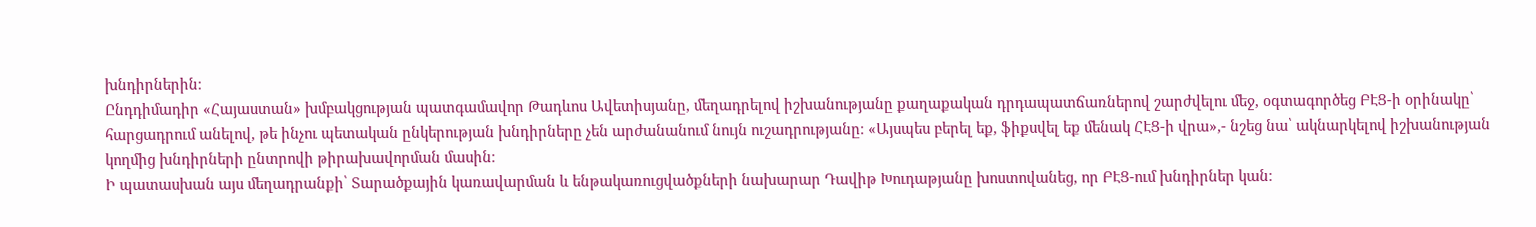խնդիրներին։
Ընդդիմադիր «Հայաստան» խմբակցության պատգամավոր Թադևոս Ավետիսյանը, մեղադրելով իշխանությանը քաղաքական դրդապատճառներով շարժվելու մեջ, օգտագործեց ԲԷՑ-ի օրինակը՝ հարցադրում անելով, թե ինչու պետական ընկերության խնդիրները չեն արժանանում նույն ուշադրությանը։ «Այսպես բերել եք, ֆիքսվել եք մենակ ՀԷՑ-ի վրա»,- նշեց նա՝ ակնարկելով իշխանության կողմից խնդիրների ընտրովի թիրախավորման մասին։
Ի պատասխան այս մեղադրանքի՝ Տարածքային կառավարման և ենթակառուցվածքների նախարար Դավիթ Խուդաթյանը խոստովանեց, որ ԲԷՑ-ում խնդիրներ կան։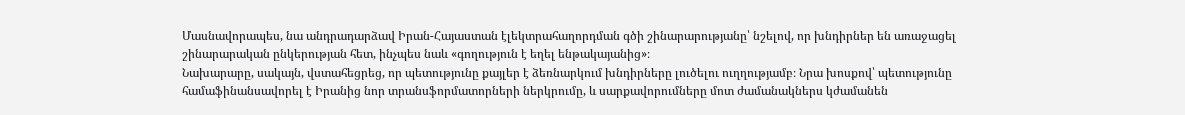Մասնավորապես, նա անդրադարձավ Իրան-Հայաստան էլեկտրահաղորդման գծի շինարարությանը՝ նշելով, որ խնդիրներ են առաջացել շինարարական ընկերության հետ, ինչպես նաև «գողություն է եղել ենթակայանից»։
Նախարարը, սակայն, վստահեցրեց, որ պետությունը քայլեր է ձեռնարկում խնդիրները լուծելու ուղղությամբ։ Նրա խոսքով՝ պետությունը համաֆինանսավորել է Իրանից նոր տրանսֆորմատորների ներկրումը, և սարքավորումները մոտ ժամանակներս կժամանեն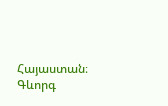Հայաստան։
Գևորգ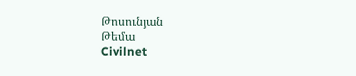Թոսունյան
Թեմա
Civilnet